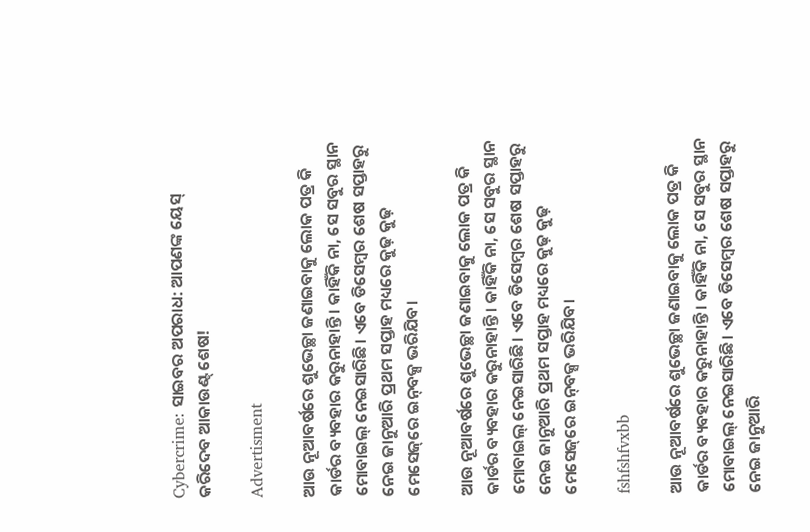Cybercrime: ସାଇବର ଅପରାଧ: ଆପଣଙ୍କ ୟେସ୍‌ କରିଦେବ ଆକାଉଣ୍ଟ୍‌ ଶେଷ!

Advertisment

ଆଉ ନୂଆବର୍ଷରେ ଶୁଭେଚ୍ଛା ଜଣାଇବାକୁ ଲୋକ ପତ୍ର କି କାର୍ଡର ବ୍ୟବହାର କରୁନାହାନ୍ତି। କାହିଁକି ନା, ସେ ସବୁର ସ୍ଥାନ ମୋବାଇଲ୍‌ ନେଇସାରିଛି। ଏବେ ଡିସେମ୍ବର ଶେଷ ସପ୍ତାହରୁ ନେଇ ଜାନୁଆରି ପ୍ରଥମ ସପ୍ତାହ ମଧ୍ୟରେ କୁଢ଼ କୁଢ଼ ମେସେଜ୍‌ରେ ଇନ୍‌ବକ୍ସ ଭରିଯିବ।

ଆଉ ନୂଆବର୍ଷରେ ଶୁଭେଚ୍ଛା ଜଣାଇବାକୁ ଲୋକ ପତ୍ର କି କାର୍ଡର ବ୍ୟବହାର କରୁନାହାନ୍ତି। କାହିଁକି ନା, ସେ ସବୁର ସ୍ଥାନ ମୋବାଇଲ୍‌ ନେଇସାରିଛି। ଏବେ ଡିସେମ୍ବର ଶେଷ ସପ୍ତାହରୁ ନେଇ ଜାନୁଆରି ପ୍ରଥମ ସପ୍ତାହ ମଧ୍ୟରେ କୁଢ଼ କୁଢ଼ ମେସେଜ୍‌ରେ ଇନ୍‌ବକ୍ସ ଭରିଯିବ।

fshfshfvxbb

ଆଉ ନୂଆବର୍ଷରେ ଶୁଭେଚ୍ଛା ଜଣାଇବାକୁ ଲୋକ ପତ୍ର କି କାର୍ଡର ବ୍ୟବହାର କରୁନାହାନ୍ତି। କାହିଁକି ନା, ସେ ସବୁର ସ୍ଥାନ ମୋବାଇଲ୍‌ ନେଇସାରିଛି। ଏବେ ଡିସେମ୍ବର ଶେଷ ସପ୍ତାହରୁ ନେଇ ଜାନୁଆରି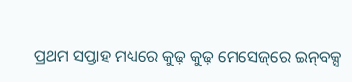ପ୍ରଥମ ସପ୍ତାହ ମଧ୍ୟରେ କୁଢ଼ କୁଢ଼ ମେସେଜ୍‌ରେ ଇନ୍‌ବକ୍ସ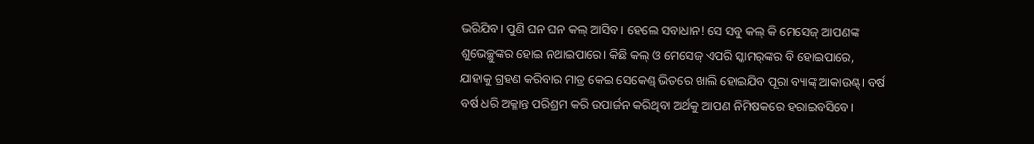ଭରିଯିବ। ପୁଣି ଘନ ଘନ କଲ୍‌ ଆସିବ। ହେଲେ ସବାଧାନ! ସେ ସବୁ କଲ୍‌ କି ମେସେଜ୍‌ ଆପଣଙ୍କ ଶୁଭେଚ୍ଛୁଙ୍କର ହୋଇ ନଥାଇପାରେ। କିଛି କଲ୍‌ ଓ ମେସେଜ୍‌ ଏପରି ସ୍କାମର୍‌ଙ୍କର ବି ହୋଇପାରେ, ଯାହାକୁ ଗ୍ରହଣ କରିବାର ମାତ୍ର କେଇ ସେକେଣ୍ଡ୍‌ ଭିତରେ ଖାଲି ହୋଇଯିବ ପୂରା ବ୍ୟାଙ୍କ୍‌ ଆକାଉଣ୍ଟ୍‌। ବର୍ଷ ବର୍ଷ ଧରି ଅକ୍ଳାନ୍ତ ପରିଶ୍ରମ କରି ଉପାର୍ଜନ କରିଥିବା ଅର୍ଥକୁ ଆପଣ ନିମିଷକରେ ହରାଇବସିବେ।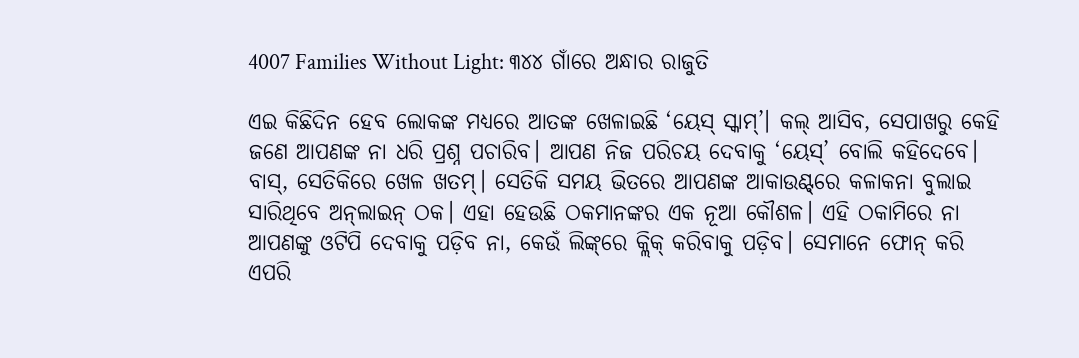4007 Families Without Light: ୩୪୪ ଗାଁରେ ଅନ୍ଧାର ରାଜୁତି

ଏଇ କିଛିଦିନ ହେବ ଲୋକଙ୍କ ମଧ୍ୟରେ ଆତଙ୍କ ଖେଳାଇଛି ‘ୟେସ୍‌ ସ୍କାମ୍‌’। କଲ୍‌ ଆସିବ, ସେପାଖରୁ କେହି ଜଣେ ଆପଣଙ୍କ ନା ଧରି ପ୍ରଶ୍ନ ପଚାରିବ। ଆପଣ ନିଜ ପରିଚୟ ଦେବାକୁ ‘ୟେସ୍‌’ ବୋଲି କହିଦେବେ। ବାସ୍‌, ସେତିକିରେ ଖେଳ ଖତମ୍। ସେତିକି ସମୟ ଭିତରେ ଆପଣଙ୍କ ଆକାଉଣ୍ଟ୍‌ରେ କଳାକନା ବୁଲାଇ ସାରିଥିବେ ଅନ୍‌ଲାଇନ୍‌ ଠକ। ଏହା ହେଉଛି ଠକମାନଙ୍କର ଏକ ନୂଆ କୌଶଳ। ଏହି ଠକାମିରେ ନା ଆପଣଙ୍କୁ ଓଟିପି ଦେବାକୁ ପଡ଼ିବ ନା, କେଉଁ ଲିଙ୍କ୍‌ରେ କ୍ଲିକ୍‌ କରିବାକୁ ପଡ଼ିବ। ସେମାନେ ଫୋନ୍‌ କରି ଏପରି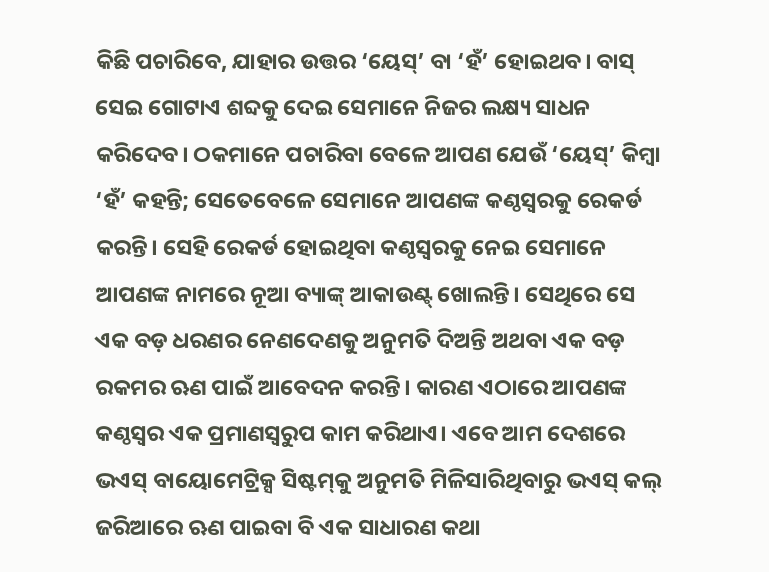କିଛି ପଚାରିବେ, ଯାହାର ଉତ୍ତର ‘ୟେସ୍‌’ ବା ‘ହଁ’ ହୋଇଥବ। ବାସ୍‌ ସେଇ ଗୋଟାଏ ଶବ୍ଦକୁ ଦେଇ ସେମାନେ ନିଜର ଲକ୍ଷ୍ୟ ସାଧନ କରିଦେବ। ଠକମାନେ ପଚାରିବା ବେଳେ ଆପଣ ଯେଉଁ ‘ୟେସ୍‌’ କିମ୍ବା ‘ହଁ’ କହନ୍ତି‌; ସେତେବେଳେ ସେମାନେ ଆପଣଙ୍କ କଣ୍ଠସ୍ବରକୁ ରେକର୍ଡ କରନ୍ତି। ସେହି ରେକର୍ଡ ହୋଇଥିବା କଣ୍ଠସ୍ବରକୁ ନେଇ ସେମାନେ ଆପଣଙ୍କ ନାମରେ ନୂଆ ବ୍ୟାଙ୍କ୍‌ ଆକାଉଣ୍ଟ୍‌ ଖୋଲନ୍ତି। ସେଥିରେ ସେ ଏକ ବଡ଼ ଧରଣର ନେଣଦେଣକୁ ଅନୁମତି ଦିଅନ୍ତି ଅଥବା ଏକ ବଡ଼ ରକମର ‌ଋଣ ପାଇଁ ଆବେଦନ କରନ୍ତି। କାରଣ ଏଠାରେ ଆପଣଙ୍କ କଣ୍ଠସ୍ବର ଏକ ପ୍ରମାଣସ୍ବରୁପ କାମ କରିଥାଏ। ଏବେ ଆମ ଦେଶରେ ଭଏସ୍‌ ବାୟୋମେଟ୍ରିକ୍ସ ସିଷ୍ଟମ୍‌କୁ ଅନୁମତି ମିଳିସାରିଥିବାରୁ ଭଏସ୍‌ କଲ୍‌ ଜରିଆରେ ଋଣ ପାଇବା ବି ଏକ ସାଧାରଣ କଥା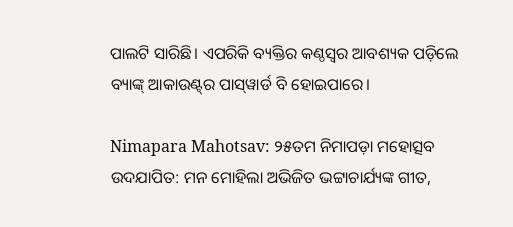ପାଲଟି ସାରିଛି। ଏପରିକି ବ୍ୟକ୍ତିର କଣ୍ଠସ୍ବର ଆବଶ୍ୟକ ପଡ଼ିଲେ ବ୍ୟାଙ୍କ୍‌ ଆକାଉଣ୍ଟ୍‌ର ପାସ୍‌ୱାର୍ଡ ବି ହୋଇପାରେ।

Nimapara Mahotsav: ୨୫ତମ ନିମାପଡ଼ା ମହୋତ୍ସବ ଉଦଯାପିତ: ମନ ମୋହିଲା ଅଭିଜିତ ଭଟ୍ଟାଚାର୍ଯ୍ୟଙ୍କ ଗୀତ,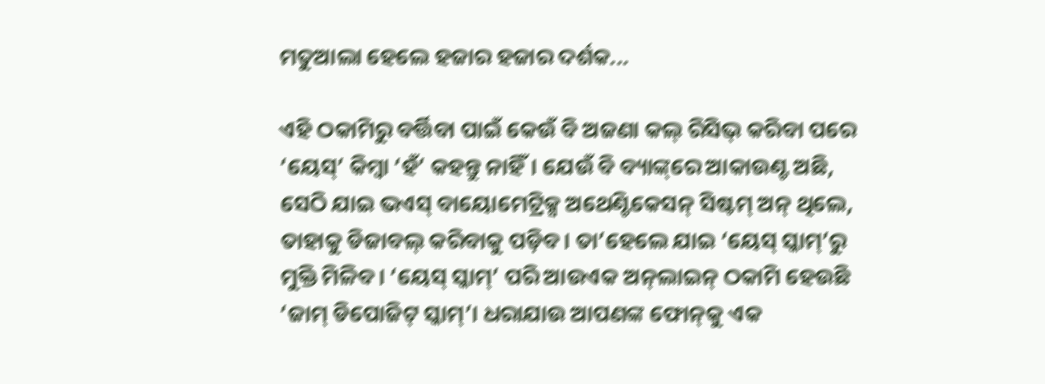ମତୁଆଲା ହେଲେ ହଜାର ହଜାର ଦର୍ଶକ...

ଏହି ଠକାମିରୁ ବର୍ତ୍ତିବା ପାଇଁ କେଉଁ ବି ଅଜଣା କଲ୍‌ ରିସିଭ୍‌ କରିବା ପରେ ‘ୟେସ୍‌’ କିମ୍ବା ‘ହଁ’ କହନ୍ତୁ ନାହିଁ। ଯେଉଁ ବି ବ୍ୟାଙ୍କ୍‌ରେ ଆକାଉଣ୍ଟ ଅଛି, ସେଠି ‌ଯାଇ ଭଏସ୍‌ ବାୟୋମେଟ୍ରିକ୍ସ ଅଥେଣ୍ଟିକେସନ୍‌ ସିଷ୍ଟମ୍‌ ଅନ୍‌ ଥିଲେ, ତାହାକୁ ଡିଜାବଲ୍‌ କରିବାକୁ ପଡ଼ିବ। ତା’ହେଲେ ଯାଇ ‘ୟେସ୍‌ ସ୍କାମ୍‌’ରୁ ମୁକ୍ତି ମିଳିବ। ‘ୟେସ୍‌ ସ୍କାମ୍‌’ ପରି ଆଉଏକ ଅନ୍‌ଲାଇନ୍‌ ଠକାମି ହେଉଛି ‘ଜାମ୍‌ ଡିପୋଜିଟ୍‌ ସ୍କାମ୍‌’। ଧରାଯାଉ ଆପଣଙ୍କ ଫୋନ୍‌କୁ ଏକ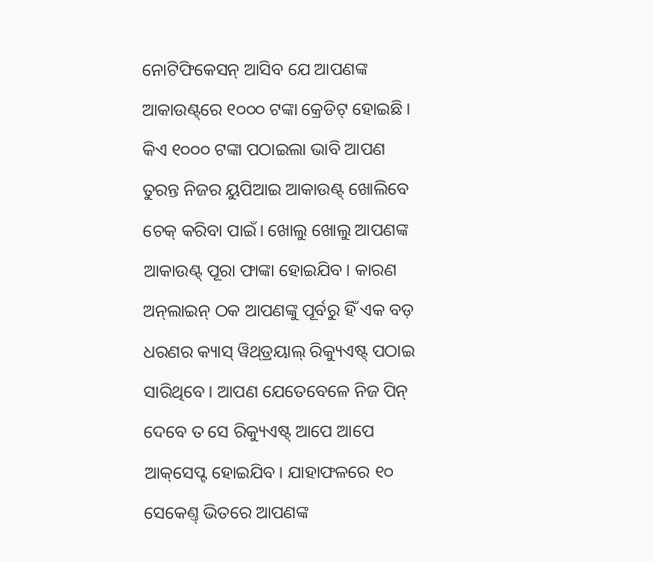ନୋଟିଫିକେସନ୍‌ ଆସିବ ଯେ ଆପଣଙ୍କ ଆକାଉଣ୍ଟ୍‌ରେ ୧୦୦୦ ଟଙ୍କା କ୍ରେଡିଟ୍‌ ହୋଇଛି। କିଏ ୧୦୦୦ ଟଙ୍କା ପଠାଇଲା ଭାବି ଆପଣ ତୁରନ୍ତ ନିଜର ୟୁପିଆଇ ଆକାଉଣ୍ଟ୍‌ ଖୋଲିବେ ଚେକ୍‌ କରିବା ପାଇଁ। ଖୋଲୁ ଖୋଲୁ ଆପଣଙ୍କ ଆକାଉଣ୍ଟ୍‌ ପୂରା ଫାଙ୍କା ହୋଇଯିବ। କାରଣ ଅନ୍‌ଲାଇନ୍‌ ଠକ ଆପଣଙ୍କୁ ପୂର୍ବରୁ ହିଁ ଏକ ବଡ଼ ଧରଣର କ୍ୟାସ୍‌ ୱିଥ୍‌ଡ୍ରୟାଲ୍‌ ରିକ୍ୟୁଏଷ୍ଟ୍‌ ପଠାଇ ସାରିଥିବେ। ଆପଣ ଯେତେବେଳେ ନିଜ ପିନ୍‌ ଦେବେ ତ ସେ ରିକ୍ୟୁଏଷ୍ଟ୍‌ ଆପେ ଆପେ ଆକ୍‌ସେପ୍ଟ ହୋଇଯିବ। ଯାହାଫଳରେ ୧୦ ସେକେଣ୍ତ୍‌ ଭିତରେ ଆପଣଙ୍କ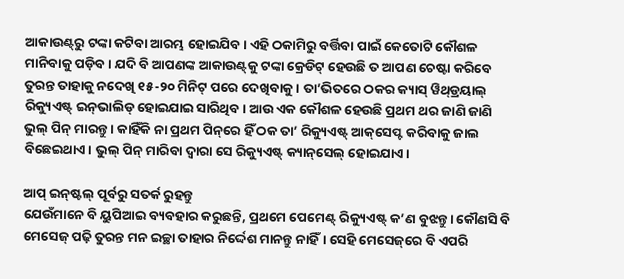ଆକାଉଣ୍ଟ୍‌ରୁ ଟଙ୍କା କଟିବା ଆରମ୍ଭ ହୋଇଯିବ। ଏହି ଠକାମିରୁ ବର୍ତ୍ତିବା ପାଇଁ କେତୋଟି କୌଶଳ ମାନିବାକୁ ପଡ଼ିବ। ଯଦି ବି ଆପଣଙ୍କ ଆକାଉଣ୍ଟ୍‌କୁ ଟଙ୍କା କ୍ରେଡିଟ୍‌ ହେଉଛି ତ ଆପଣ ଚେଷ୍ଟା କରିବେ ତୁରନ୍ତ ତାହାକୁ ନଦେଖି ୧୫-୨୦ ମିନିଟ୍‌ ପରେ ଦେଖିବାକୁ। ତା’ଭିତରେ ଠକର କ୍ୟାସ୍‌ ୱିଥ୍‌ଡ୍ରୟାଲ୍‌ ରିକ୍ୟୁଏଷ୍ଟ୍‌ ଇନ୍‌ଭାଲିଡ୍‌ ହୋଇଯାଇ ସାରିଥିବ। ଆଉ ଏକ କୌଶଳ ହେଉଛି ପ୍ରଥମ ଥର ଜାଣି ଜାଣି ଭୁଲ୍‌ ପିନ୍‌ ମାରନ୍ତୁ। କାହିଁକି ନା ପ୍ରଥମ ପିନ୍‌ରେ ହିଁ ଠକ ତା’ ରିକ୍ୟୁଏଷ୍ଟ୍‌ ଆକ୍‌ସେପ୍ଟ କରିବାକୁ ଜାଲ ବିଛେଇଥାଏ। ଭୁଲ୍‌ ପିନ୍‌ ମାରିବା ଦ୍ବାରା ସେ ରିକ୍ୟୁଏଷ୍ଟ୍‌ କ୍ୟାନ୍‌ସେଲ୍‌ ହୋଇଯାଏ।

ଆପ୍‌ ଇନ୍‌ଷ୍ଟଲ୍‌ ପୂର୍ବରୁ ସତର୍କ ରୁହନ୍ତୁ
ଯେଉଁମାନେ ବି ୟୁପିଆଇ ବ୍ୟବହାର କରୁଛନ୍ତି, ପ୍ରଥମେ ପେମେଣ୍ଟ୍‌ ରିକ୍ୟୁଏଷ୍ଟ୍‌ କ’ଣ ବୁଝନ୍ତୁ। କୌଣସି ବି ମେସେଜ୍‌ ପଢ଼ି ତୁରନ୍ତ ମନ ଇଚ୍ଛା ତାହାର ନିର୍ଦ୍ଦେଶ ମାନନ୍ତୁ ନାହିଁ। ସେହି ମେସେଜ୍‌ରେ ବି ଏପରି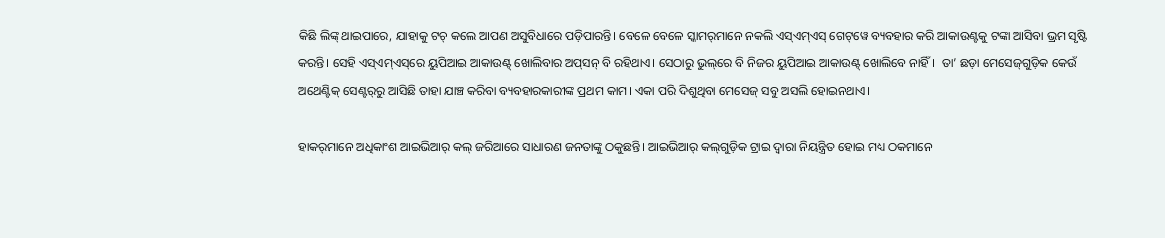କିଛି ଲିଙ୍କ୍‌ ଥାଇପାରେ, ଯାହାକୁ ଟଚ୍‌ କଲେ ଆପଣ ଅସୁବିଧାରେ ପଡ଼ିପାରନ୍ତି। ବେଳେ ବେଳେ ସ୍କାମର୍‌ମାନେ ନକଲି ଏସ୍‌ଏମ୍‌ଏସ୍‌ ଗେଟ୍‌ୱେ ବ୍ୟବହାର କରି ଆକାଉଣ୍ଟକୁ ଟଙ୍କା ଆସିବା ଭ୍ରମ ସୃଷ୍ଟି କରନ୍ତି। ସେହି ଏସ୍‌ଏମ୍‌ଏସ୍‌ରେ ୟୁପିଆଇ ଆକାଉଣ୍ଟ୍‌ ଖୋ‌ଲିବାର ଅପ୍‌ସନ୍‌ ବି ରହିଥାଏ। ସେଠାରୁ ଭୁଲ୍‌ରେ ବି ନିଜର ୟୁପିଆଇ ଆକାଉଣ୍ଟ୍‌ ଖୋଲିବେ ନାହିଁ।  ତା’ ଛଡ଼ା ମେସେଜ୍‌ଗୁଡ଼ିକ କେଉଁ ଅଥେଣ୍ଟିକ୍‌ ସେଣ୍ଟର୍‌ରୁ ଆ‌ସିଛି ତାହା ଯାଞ୍ଚ କରିବା ବ୍ୟବହାରକାରୀଙ୍କ ପ୍ରଥମ କାମ। ଏକା ପରି ଦିଶୁଥିବା ମେସେଜ୍‌ ସବୁ ଅସଲି ହୋଇନଥାଏ।

ହାକର୍‌ମାନେ ଅଧିକାଂଶ ଆଇଭିଆର୍‌ କଲ୍‌ ଜରିଆରେ ସାଧାରଣ ଜନତାଙ୍କୁ ଠକୁଛନ୍ତି। ଆଇଭିଆର୍‌ କଲ୍‌ଗୁଡ଼ିକ ଟ୍ରାଇ ଦ୍ବାରା ନିୟନ୍ତ୍ରିତ ହୋଇ ମଧ୍ୟ ଠକମାନେ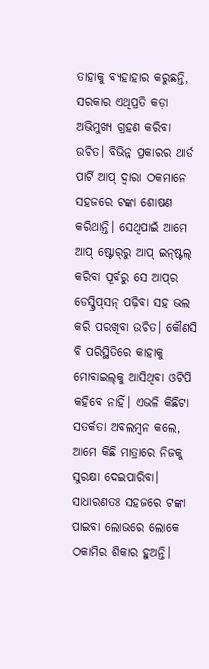ତାହାକୁ ବ୍ୟହାହାର କରୁଛନ୍ତି, ସରକାର ଏଥିପ୍ରତି କଡ଼ା ଅଭିମୁଖ୍ୟ ଗ୍ରହଣ କରିବା ଉଚିତ। ବିଭିନ୍ନ ପ୍ରକାରର ଥାର୍ଡ ପାର୍ଟି ଆପ୍‌ ଦ୍ବାରା ଠକମାନେ ସହଜରେ ଟଙ୍କା ଶୋଷଣ କରିଥାନ୍ତି। ସେଥିପାଇଁ ଆମେ ଆପ୍‌ ଷ୍ଟୋର୍‌ରୁ ଆପ୍‌ ଇନ୍‌ଷ୍ଟଲ୍‌ କରିବା ପୂର୍ବରୁ ସେ ଆପ୍‌ର ଡେସ୍କ୍ରିପ୍‌ସନ୍‌ ପଢ଼ିବା ସହ ଭଲ କରି ପରଖିବା ଉଚିତ। କୌଣସି ବି ପରିସ୍ଥିତିରେ ‌କାହାକୁ ମୋବାଇଲ୍‌କୁ ଆସିଥିବା ଓଟିପି କହିବେ ନାହିଁ। ଏଭଳି କିଛିଟା ସତର୍କତା ଅବଲମ୍ବନ କଲେ, ଆମେ କିଛି ମାତ୍ରାରେ ନିଜକୁ ସୁରକ୍ଷା ଦେଇପାରିବା। ସାଧାରଣତଃ ସହଜରେ ଟଙ୍କା ପାଇବା ଲୋଭରେ ଲୋକେ ଠକାମିର ଶିକାର ହୁଅନ୍ତି।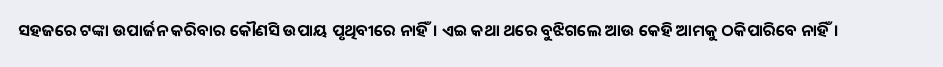ସହଜରେ ଟଙ୍କା ଉପାର୍ଜନ କରିବାର କୌଣସି ଉପାୟ ପୃଥିବୀରେ ନାହିଁ। ଏଇ କଥା ଥରେ ବୁଝିଗଲେ ଆଉ କେହି ଆମକୁ ଠକିପାରିବେ ନାହିଁ।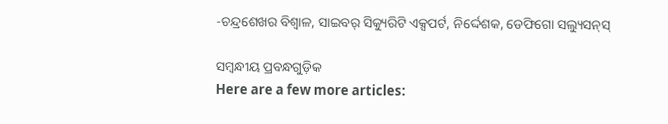-ଚନ୍ଦ୍ରଶେଖର ବିଶ୍ବାଳ, ସାଇବର୍‌ ସିକ୍ୟୁରିଟି ଏକ୍ସପର୍ଟ, ନିର୍ଦ୍ଦେଶକ, ଡେଫିଗୋ ସଲ୍ୟୁସନ୍‌ସ୍‌

ସମ୍ବନ୍ଧୀୟ ପ୍ରବନ୍ଧଗୁଡ଼ିକ
Here are a few more articles: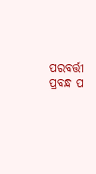ପରବର୍ତ୍ତୀ ପ୍ରବନ୍ଧ ପ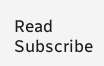Read
Subscribe